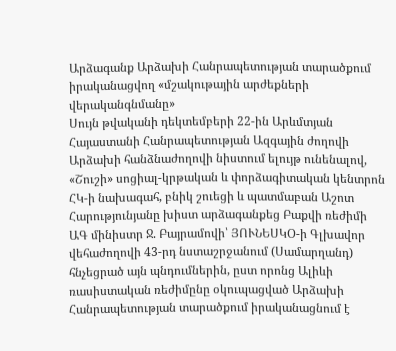Արձագանք Արձախի Հանրապետության տարածքում իրականացվող «մշակութային արժեքների վերականգնմանը»
Սույն թվականի դեկտեմբերի 22-ին Արևմտյան Հայաստանի Հանրապետության Ազգային ժողովի Արձախի հանձնաժողովի նիստում ելույթ ունենալով, «Շուշի» սոցիալ-կրթական և փորձագիտական կենտրոն ՀԿ-ի նախագահ, բնիկ շուեցի և պատմաբան Աշոտ Հարությունյանը խիստ արձագանքեց Բաքվի ռեժիմի ԱԳ մինիստր Ջ. Բայրամովի՝ ՅՈՒՆԵՍԿՕ-ի Գլխավոր վեհաժողովի 43-րդ նստաշրջանում (Սամարղանդ) հնչեցրած այն պնդումներին, ըստ որոնց Ալիևի ռասիստական ռեժիմընը օկուպացված Արձախի Հանրապետության տարածքում իրականացնում է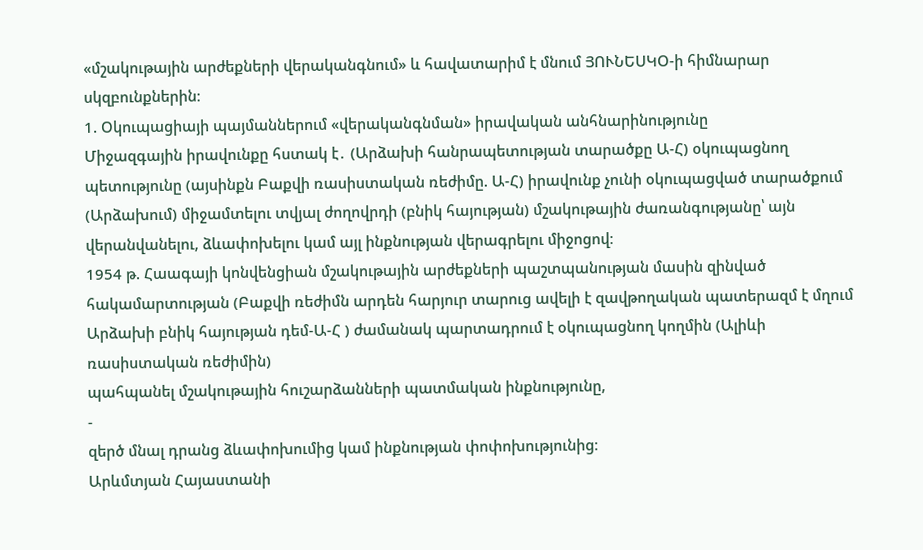«մշակութային արժեքների վերականգնում» և հավատարիմ է մնում ՅՈՒՆԵՍԿՕ-ի հիմնարար սկզբունքներին։
1. Օկուպացիայի պայմաններում «վերականգնման» իրավական անհնարինությունը
Միջազգային իրավունքը հստակ է․ (Արձախի հանրապետության տարածքը Ա-Հ) օկուպացնող պետությունը (այսինքն Բաքվի ռասիստական ռեժիմը. Ա-Հ) իրավունք չունի օկուպացված տարածքում (Արձախում) միջամտելու տվյալ ժողովրդի (բնիկ հայության) մշակութային ժառանգությանը՝ այն վերանվանելու, ձևափոխելու կամ այլ ինքնության վերագրելու միջոցով։
1954 թ. Հաագայի կոնվենցիան մշակութային արժեքների պաշտպանության մասին զինված հակամարտության (Բաքվի ռեժիմն արդեն հարյուր տարուց ավելի է զավթողական պատերազմ է մղում Արձախի բնիկ հայության դեմ-Ա-Հ ) ժամանակ պարտադրում է օկուպացնող կողմին (Ալիևի ռասիստական ռեժիմին)
պահպանել մշակութային հուշարձանների պատմական ինքնությունը,
-
զերծ մնալ դրանց ձևափոխումից կամ ինքնության փոփոխությունից։
Արևմտյան Հայաստանի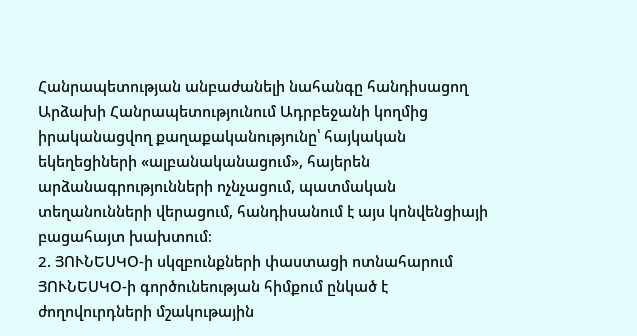Հանրապետության անբաժանելի նահանգը հանդիսացող Արձախի Հանրապետությունում Ադրբեջանի կողմից իրականացվող քաղաքականությունը՝ հայկական եկեղեցիների «ալբանականացում», հայերեն արձանագրությունների ոչնչացում, պատմական տեղանունների վերացում, հանդիսանում է այս կոնվենցիայի բացահայտ խախտում։
2. ՅՈՒՆԵՍԿՕ-ի սկզբունքների փաստացի ոտնահարում
ՅՈՒՆԵՍԿՕ-ի գործունեության հիմքում ընկած է ժողովուրդների մշակութային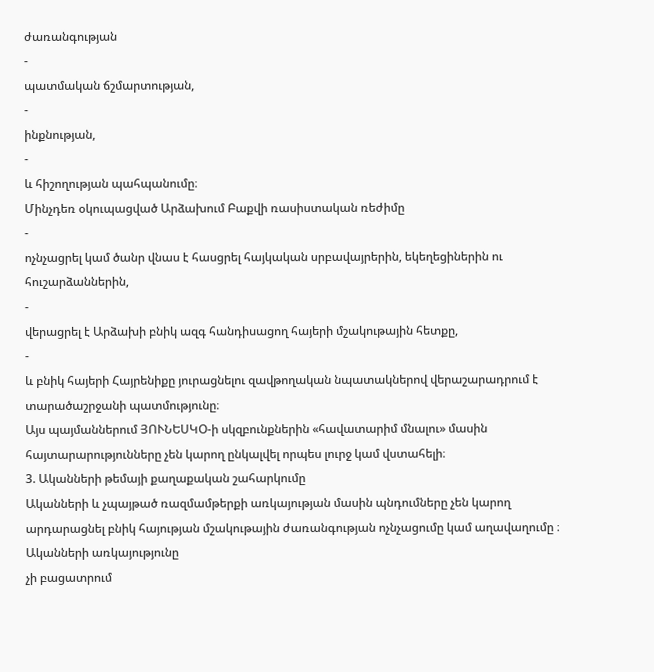ժառանգության
-
պատմական ճշմարտության,
-
ինքնության,
-
և հիշողության պահպանումը։
Մինչդեռ օկուպացված Արձախում Բաքվի ռասիստական ռեժիմը
-
ոչնչացրել կամ ծանր վնաս է հասցրել հայկական սրբավայրերին, եկեղեցիներին ու հուշարձաններին,
-
վերացրել է Արձախի բնիկ ազգ հանդիսացող հայերի մշակութային հետքը,
-
և բնիկ հայերի Հայրենիքը յուրացնելու զավթողական նպատակներով վերաշարադրում է տարածաշրջանի պատմությունը։
Այս պայմաններում ՅՈՒՆԵՍԿՕ-ի սկզբունքներին «հավատարիմ մնալու» մասին հայտարարությունները չեն կարող ընկալվել որպես լուրջ կամ վստահելի։
3. Ականների թեմայի քաղաքական շահարկումը
Ականների և չպայթած ռազմամթերքի առկայության մասին պնդումները չեն կարող արդարացնել բնիկ հայության մշակութային ժառանգության ոչնչացումը կամ աղավաղումը ։
Ականների առկայությունը
չի բացատրում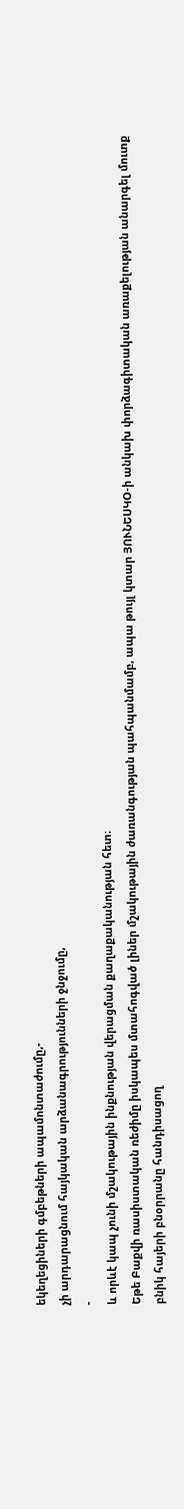եկեղեցիների գմբեթների ապամոնտաժումը,-
չի արդարացնում հայկական արձանագրությունների ջնջումը,
-
և որևէ կապ չունի մշակութային ինքնության վերացման քաղաքականության հետ։
Եթե Բաքվի ռասիստական ռեժիմը իսկապես մտահոգված լիներ մշակութային ժառանգության պահպանմամբ, ապա թույլ կտար ՅՈՒՆԵՍԿՕ-ի անկախ փորձագիտական առաքելության անարգել մուտք բնիկ հայերի բնօրրանը հանդիսացող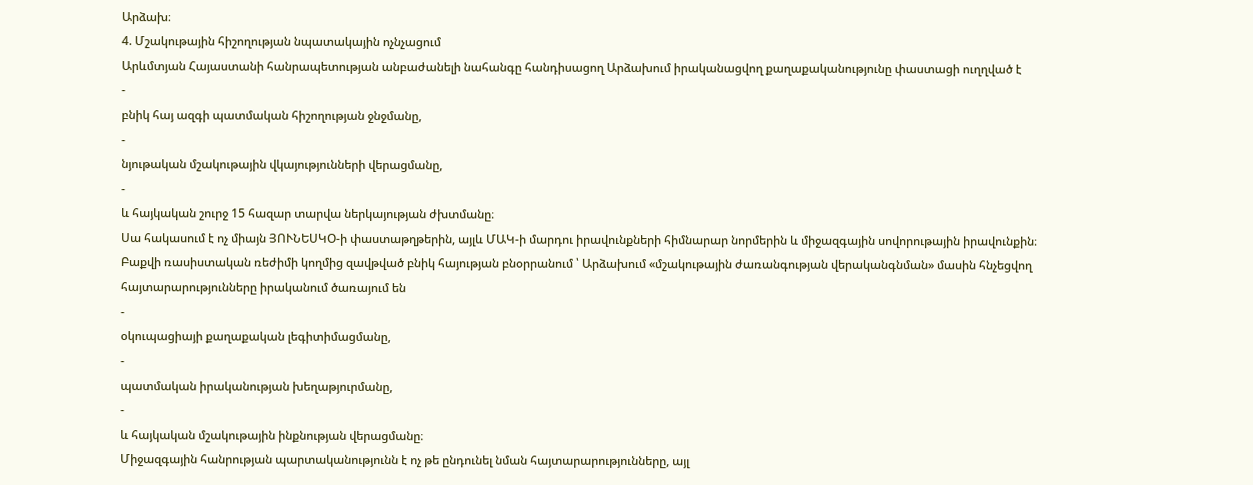Արձախ։
4. Մշակութային հիշողության նպատակային ոչնչացում
Արևմտյան Հայաստանի հանրապետության անբաժանելի նահանգը հանդիսացող Արձախում իրականացվող քաղաքականությունը փաստացի ուղղված է
-
բնիկ հայ ազգի պատմական հիշողության ջնջմանը,
-
նյութական մշակութային վկայությունների վերացմանը,
-
և հայկական շուրջ 15 հազար տարվա ներկայության ժխտմանը։
Սա հակասում է ոչ միայն ՅՈՒՆԵՍԿՕ-ի փաստաթղթերին, այլև ՄԱԿ-ի մարդու իրավունքների հիմնարար նորմերին և միջազգային սովորութային իրավունքին։
Բաքվի ռասիստական ռեժիմի կողմից զավթված բնիկ հայության բնօրրանում ՝ Արձախում «մշակութային ժառանգության վերականգնման» մասին հնչեցվող հայտարարությունները իրականում ծառայում են
-
օկուպացիայի քաղաքական լեգիտիմացմանը,
-
պատմական իրականության խեղաթյուրմանը,
-
և հայկական մշակութային ինքնության վերացմանը։
Միջազգային հանրության պարտականությունն է ոչ թե ընդունել նման հայտարարությունները, այլ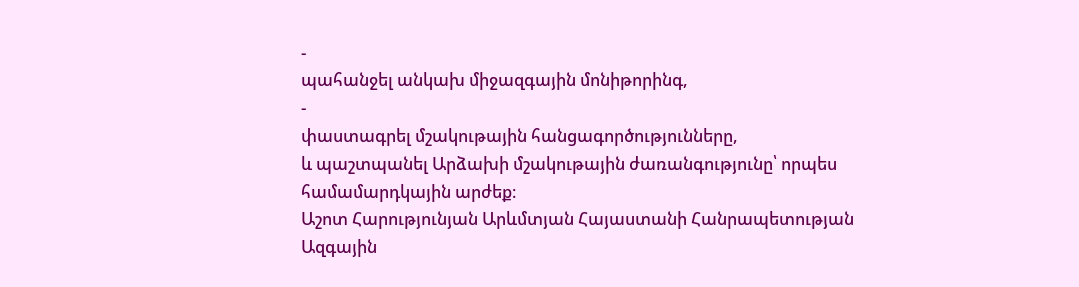-
պահանջել անկախ միջազգային մոնիթորինգ,
-
փաստագրել մշակութային հանցագործությունները,
և պաշտպանել Արձախի մշակութային ժառանգությունը՝ որպես համամարդկային արժեք։
Աշոտ Հարությունյան Արևմտյան Հայաստանի Հանրապետության Ազգային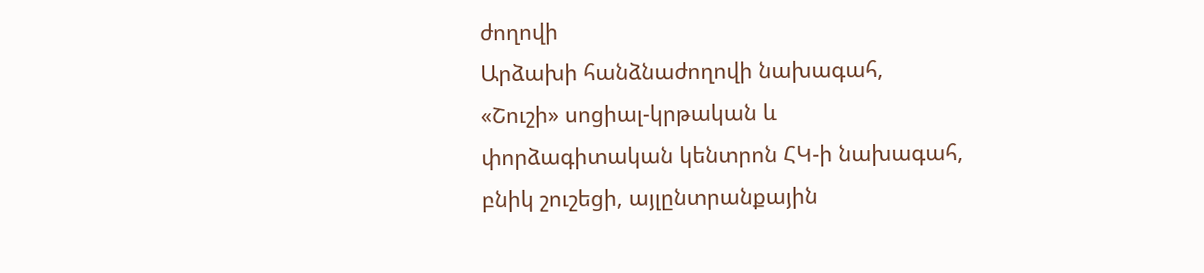ժողովի
Արձախի հանձնաժողովի նախագահ, «Շուշի» սոցիալ-կրթական և փորձագիտական կենտրոն ՀԿ-ի նախագահ, բնիկ շուշեցի, այլընտրանքային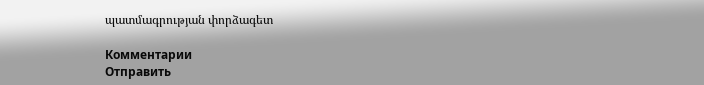պատմագրության փորձագետ

Комментарии
Отправить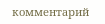комментарий